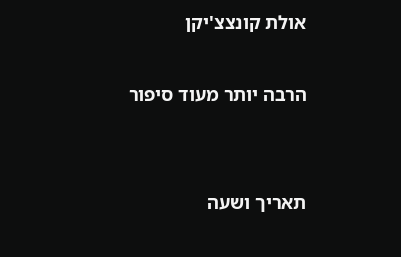אולת קונצצ'יקן

הרבה יותר מעוד סיפור


תאריך ושעה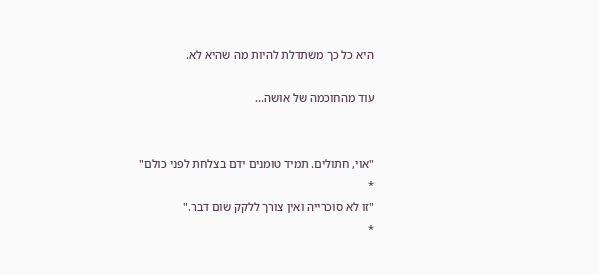היא כל כך משתדלת להיות מה שהיא לא.

עוד מהחוכמה של אושה...


"אוי, חתולים. תמיד טומנים ידם בצלחת לפני כולם"
*
"זו לא סוכרייה ואין צורך ללקק שום דבר."
*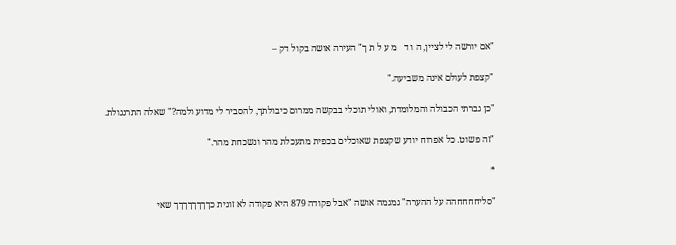"אם יורשה לי לציין, ה ו ד   מ ע ל ת ך" העירה אושה בקול דק –

"קצפת לעולם אינה משביעה."

"כן גברתי הכבולה והמלומדת, ואולי תוכלי בבקשה ממרום כיבולתך, להסביר לי מדוע ולמה?" שאלה התרנגולת.

"זה פשוט. כל אפרוח יודע שקצפת שאוכלים בכפית מתעכלת מהר ונשכחת מהר."

*

"סליחחחחהה על ההערה" גמגמה אושה "אבל פקודה 879 היא פקודה לא זוגית כךךךךךךךך שאי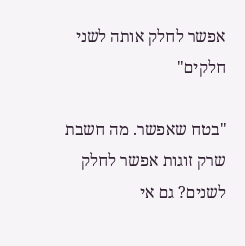אפשר לחלק אותה לשני חלקים"

"בטח שאפשר. מה חשבת שרק זוגות אפשר לחלק לשנים? גם אי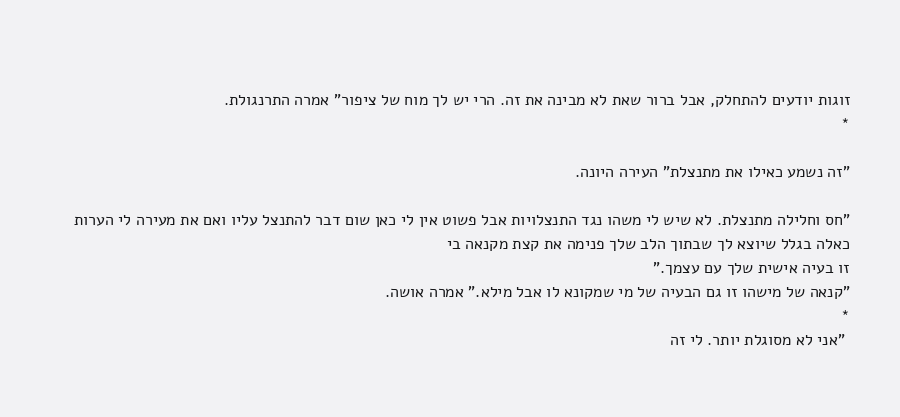זוגות יודעים להתחלק, אבל ברור שאת לא מבינה את זה. הרי יש לך מוח של ציפור" אמרה התרנגולת.
*

"זה נשמע כאילו את מתנצלת" העירה היונה.

"חס וחלילה מתנצלת. לא שיש לי משהו נגד התנצלויות אבל פשוט אין לי כאן שום דבר להתנצל עליו ואם את מעירה לי הערות כאלה בגלל שיוצא לך שבתוך הלב שלך פנימה את קצת מקנאה בי
זו בעיה אישית שלך עם עצמך."
"קנאה של מישהו זו גם הבעיה של מי שמקונא לו אבל מילא." אמרה אושה.
*
 "אני לא מסוגלת יותר. לי זה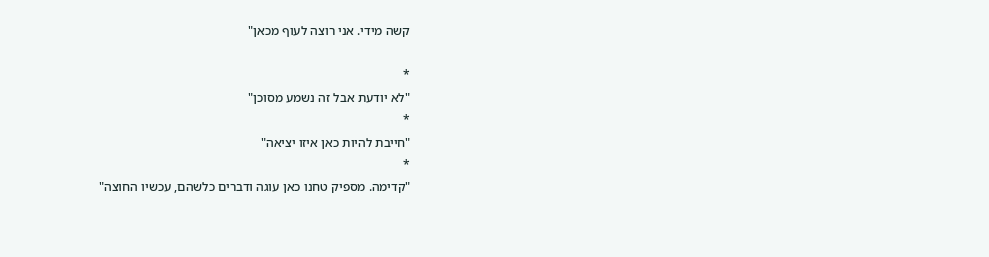קשה מידי. אני רוצה לעוף מכאן"

*
"לא יודעת אבל זה נשמע מסוכן"
*
"חייבת להיות כאן איזו יציאה"
*
"קדימה. מספיק טחנו כאן עוגה ודברים כלשהם, עכשיו החוצה"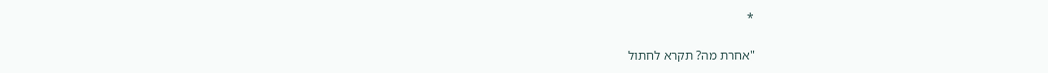*

"אחרת מה? תקרא לחתול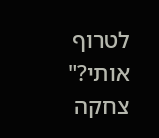לטרוף אותי?" צחקה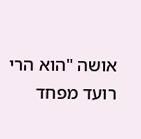אושה "הוא הרי רועד מפחד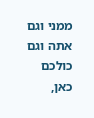ממני וגם אתה וגם כולכם כאן,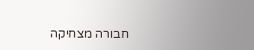חבורה מצחיקה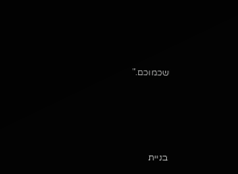שכמוכם."




בניית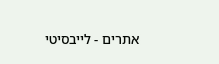אתרים - לייבסיטי